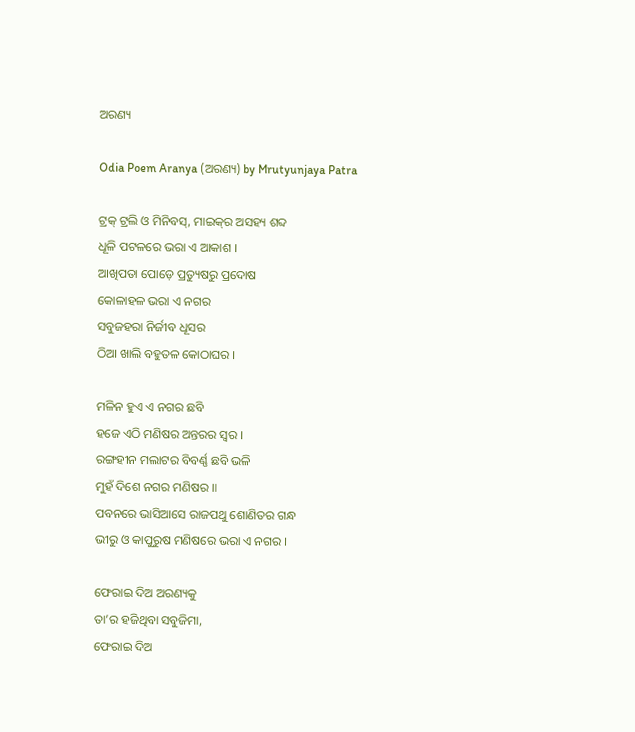ଅରଣ୍ୟ

Odia Poem Aranya (ଅରଣ୍ୟ) by Mrutyunjaya Patra

ଟ୍ରକ୍ ଟ୍ରଲି ଓ ମିନିବସ୍, ମାଇକ୍‌ର ଅସହ୍ୟ ଶବ୍ଦ
ଧୂଳି ପଟଳରେ ଭରା ଏ ଆକାଶ ।
ଆଖିପତା ପୋଡ଼େ ପ୍ରତ୍ୟୁଷରୁ ପ୍ରଦୋଷ
କୋଳାହଳ ଭରା ଏ ନଗର
ସବୁଜହରା ନିର୍ଜୀବ ଧୂସର
ଠିଆ ଖାଲି ବହୁତଳ କୋଠାଘର ।

ମଳିନ ହୁଏ ଏ ନଗର ଛବି
ହଜେ ଏଠି ମଣିଷର ଅନ୍ତରର ସ୍ୱର ।
ରଙ୍ଗହୀନ ମଲାଟର ବିବର୍ଣ୍ଣ ଛବି ଭଳି
ମୁହଁ ଦିଶେ ନଗର ମଣିଷର ॥
ପବନରେ ଭାସିଆସେ ରାଜପଥୁ ଶୋଣିତର ଗନ୍ଧ
ଭୀରୁ ଓ କାପୁରୁଷ ମଣିଷରେ ଭରା ଏ ନଗର ।

ଫେରାଇ ଦିଅ ଅରଣ୍ୟକୁ
ତା’ର ହଜିଥିବା ସବୁଜିମା,
ଫେରାଇ ଦିଅ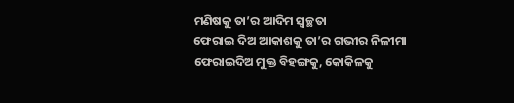ମଣିଷକୁ ତା’ର ଆଦିମ ସ୍ୱଚ୍ଛତା
ଫେରାଇ ଦିଅ ଆକାଶକୁ ତା’ର ଗଭୀର ନିଳୀମା
ଫେରାଇଦିଅ ମୁକ୍ତ ବିହଙ୍ଗକୁ, କୋକିଳକୁ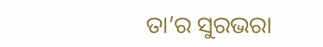ତା’ର ସୁରଭରା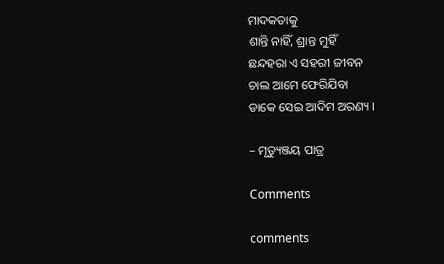ମାଦକତାକୁ
ଶାନ୍ତି ନାହିଁ, ଶ୍ରାନ୍ତ ମୁହିଁ
ଛନ୍ଦହରା ଏ ସହରୀ ଜୀବନ
ଚାଲ ଆମେ ଫେରିଯିବା
ଡାକେ ସେଇ ଆଦିମ ଅରଣ୍ୟ ।

– ମୃତ୍ୟୁଞ୍ଜୟ ପାତ୍ର

Comments

comments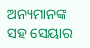ଅନ୍ୟମାନଙ୍କ ସହ ସେୟାର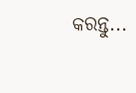କରନ୍ତୁ...